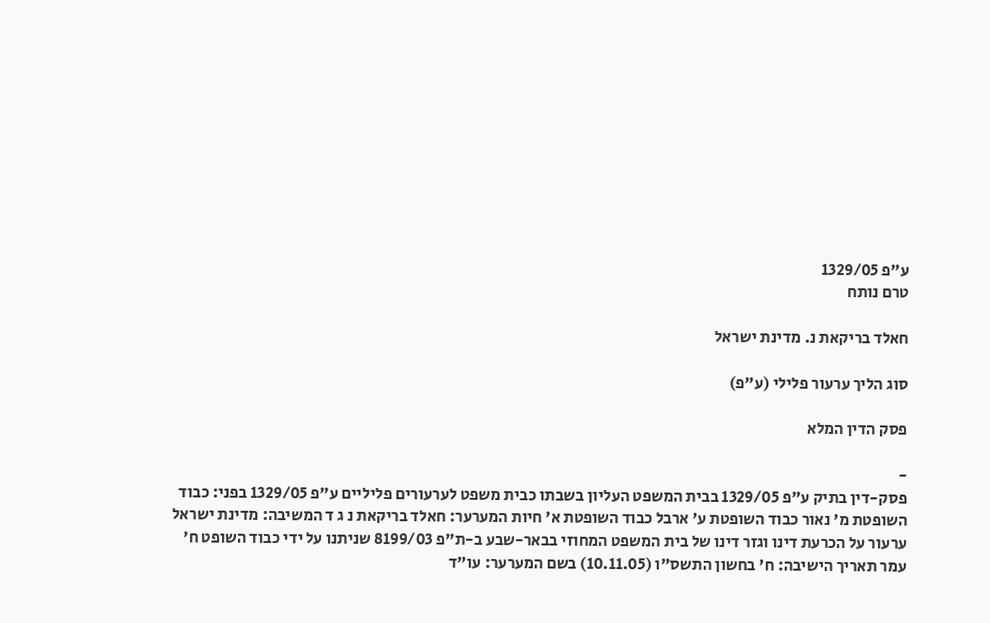ע"פ 1329/05
טרם נותח

חאלד בריקאת נ. מדינת ישראל

סוג הליך ערעור פלילי (ע"פ)

פסק הדין המלא

-
פסק-דין בתיק ע"פ 1329/05 בבית המשפט העליון בשבתו כבית משפט לערעורים פליליים ע"פ 1329/05 בפני: כבוד השופטת מ' נאור כבוד השופטת ע' ארבל כבוד השופטת א' חיות המערער: חאלד בריקאת נ ג ד המשיבה: מדינת ישראל ערעור על הכרעת דינו וגזר דינו של בית המשפט המחוזי בבאר-שבע ב-ת"פ 8199/03 שניתנו על ידי כבוד השופט ח' עמר תאריך הישיבה: ח' בחשון התשס"ו (10.11.05) בשם המערער: עו"ד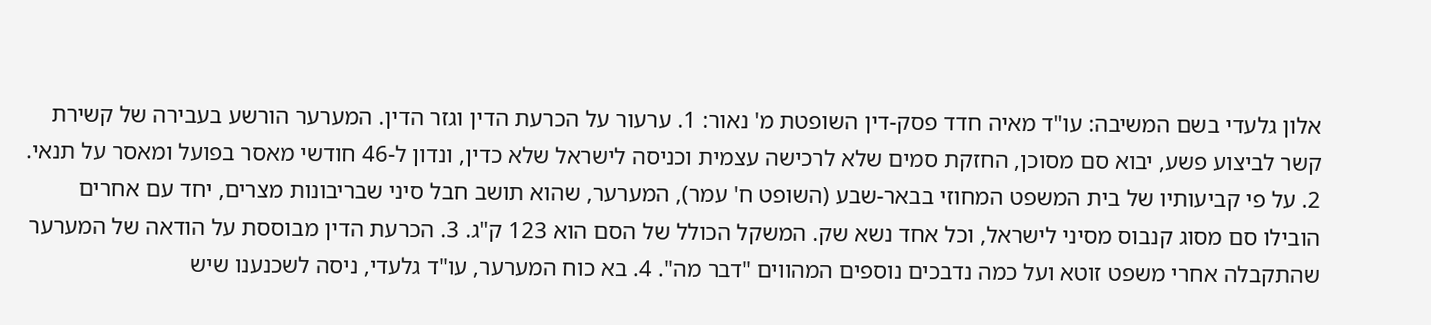אלון גלעדי בשם המשיבה: עו"ד מאיה חדד פסק-דין השופטת מ' נאור: 1. ערעור על הכרעת הדין וגזר הדין. המערער הורשע בעבירה של קשירת קשר לביצוע פשע, יבוא סם מסוכן, החזקת סמים שלא לרכישה עצמית וכניסה לישראל שלא כדין, ונדון ל-46 חודשי מאסר בפועל ומאסר על תנאי. 2. על פי קביעותיו של בית המשפט המחוזי בבאר-שבע (השופט ח' עמר), המערער, שהוא תושב חבל סיני שבריבונות מצרים, יחד עם אחרים הובילו סם מסוג קנבוס מסיני לישראל, וכל אחד נשא שק. המשקל הכולל של הסם הוא 123 ק"ג. 3. הכרעת הדין מבוססת על הודאה של המערער שהתקבלה אחרי משפט זוטא ועל כמה נדבכים נוספים המהווים "דבר מה". 4. בא כוח המערער, עו"ד גלעדי, ניסה לשכנענו שיש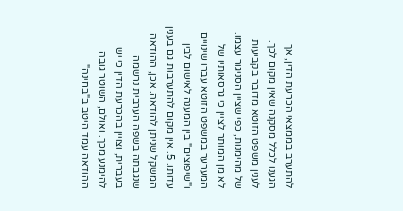להתערב בממצאי הכרעת הדין, אך הגענו לכלל מסקנה שאין מקום לכך. לענין משפט הזוטא מדובר בקביעות של מהימנות, כפי שציין הסניגור עצמו. לא מן המותר לציין כי גרסאותיו של המערער במשפט הזוטא עברו שינויים ו"שיפוצים" בין המענה לאישום לבין עדותו. 5. אין מקום להתערבות גם בענין המשקל שניתן להודאה. אכן, ההודאה שנגבתה בשפה הערבית נרשמה בעברית, וצויין בהכרעת הדין כי יש להימנע מכך. ואולם, השוטר גובה ההודאה עמד היטב ב"בחינה"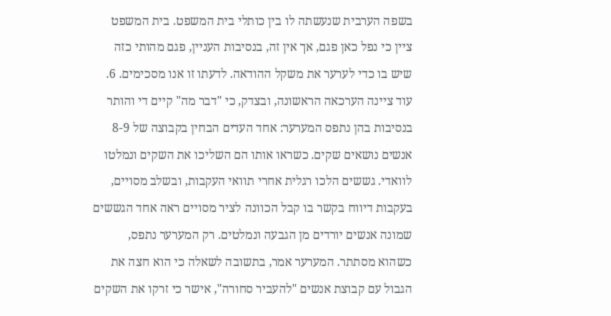בשפה הערבית שנעשתה לו בין כותלי בית המשפט. בית המשפט ציין כי נפל כאן פגם, אך אין זה, בנסיבות העניין, פגם מהותי כזה שיש בו כדי לערער את משקל ההודאה. לדעתו זו אנו מסכימים. 6. עוד ציינה הערכאה הראשונה, ובצדק, כי "דבר מה" קיים די והותר בנסיבות בהן נתפס המערער: אחד העדים הבחין בקבוצה של 8-9 אנשים נושאים שקים. כשראו אותו הם השליכו את השקים ונמלטו לוואדי. גששים הלכו רגלית אחרי תוואי העקבות, ובשלב מסויים, בעקבות דיווח בקשר בו קבל הכוונה לציר מסויים ראה אחד הגששים שמונה אנשים יורדים מן הגבעה ונמלטים. רק המערער נתפס, כשהוא מסתתר. המערער אמר, בתשובה לשאלה כי הוא חצה את הגבול עם קבוצת אנשים "להעביר סחורה", אישר כי זרקו את השקים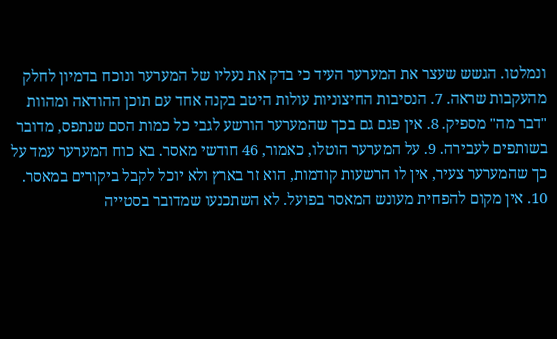ונמלטו. הגשש שעצר את המערער העיד כי בדק את נעליו של המערער ונוכח בדמיון לחלק מהעקבות שראה. 7. הנסיבות החיצוניות עולות היטב בקנה אחד עם תוכן ההודאה ומהוות "דבר מה" מספיק. 8. אין פגם גם בכך שהמערער הורשע לגבי כל כמות הסם שנתפס, מדובר בשותפים לעבירה. 9. על המערער הוטלו, כאמור, 46 חודשי מאסר. בא כוח המערער עמד על כך שהמערער צעיר, אין לו הרשעות קודמות, הוא זר בארץ ולא יוכל לקבל ביקורים במאסר. 10. אין מקום להפחית מעונש המאסר בפועל. לא השתכנעו שמדובר בסטייה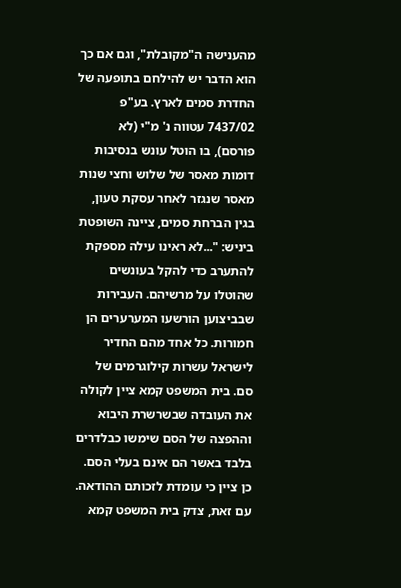מהענישה ה"מקובלת", וגם אם כך הוא הדבר יש להילחם בתופעה של החדרת סמים לארץ. בע"פ 7437/02 עטווה נ' מ"י (לא פורסם), בו הוטל עונש בנסיבות דומות מאסר של שלוש וחצי שנות מאסר שנגזר לאחר עסקת טעון, בגין הברחת סמים, ציינה השופטת ביניש: "...לא ראינו עילה מספקת להתערב כדי להקל בעונשים שהוטלו על מרשיהם. העבירות שבביצוען הורשעו המערערים הן חמורות. כל אחד מהם החדיר לישראל עשרות קילוגרמים של סם. בית המשפט קמא ציין לקולה את העובדה שבשרשרת היבוא וההפצה של הסם שימשו כבלדרים בלבד באשר הם אינם בעלי הסם. כן ציין כי עומדת לזכותם ההודאה. עם זאת, צדק בית המשפט קמא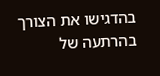בהדגישו את הצורך בהרתעה של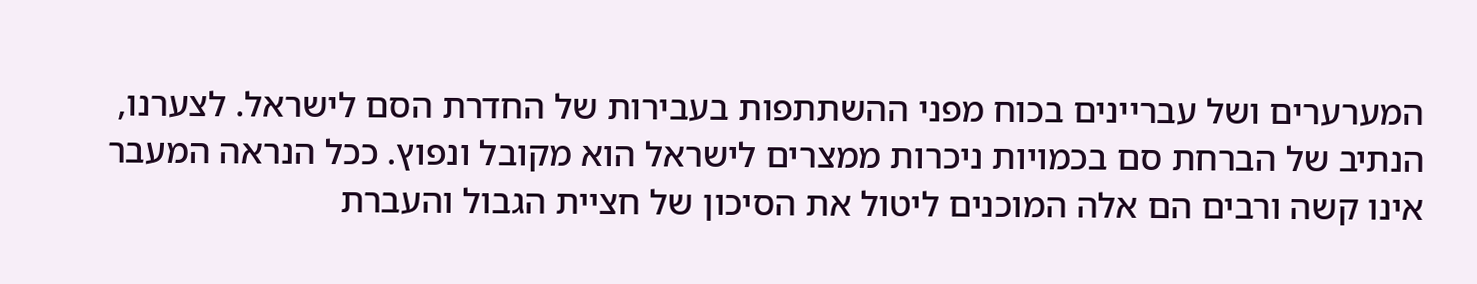המערערים ושל עבריינים בכוח מפני ההשתתפות בעבירות של החדרת הסם לישראל. לצערנו, הנתיב של הברחת סם בכמויות ניכרות ממצרים לישראל הוא מקובל ונפוץ. ככל הנראה המעבר אינו קשה ורבים הם אלה המוכנים ליטול את הסיכון של חציית הגבול והעברת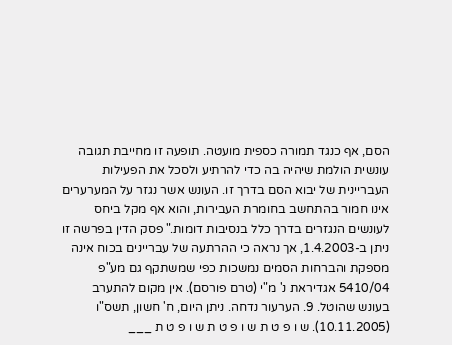הסם, אף כנגד תמורה כספית מועטה. תופעה זו מחייבת תגובה עונשית הולמת שיהיה בה כדי להרתיע ולסכל את הפעילות העבריינית של יבוא הסם בדרך זו. העונש אשר נגזר על המערערים אינו חמור בהתחשב בחומרת העבירות, והוא אף מקל ביחס לעונשים הנגזרים בדרך כלל בנסיבות דומות." פסק הדין בפרשה זו ניתן ב-1.4.2003, אך נראה כי ההרתעה של עבריינים בכוח אינה מספקת והברחות הסמים נמשכות כפי שמשתקף גם מע"פ 5410/04 אגדיראת נ' מ"י (טרם פורסם). אין מקום להתערב בעונש שהוטל. 9. הערעור נדחה. ניתן היום, ח' חשון, תשס"ו (10.11.2005). ש ו פ ט ת ש ו פ ט ת ש ו פ ט ת ___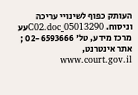העותק כפוף לשינויי עריכה וניסוח. 05013290_C02.docעע מרכז מידע, טל' 02-6593666 ; אתר אינטרנט, www.court.gov.il